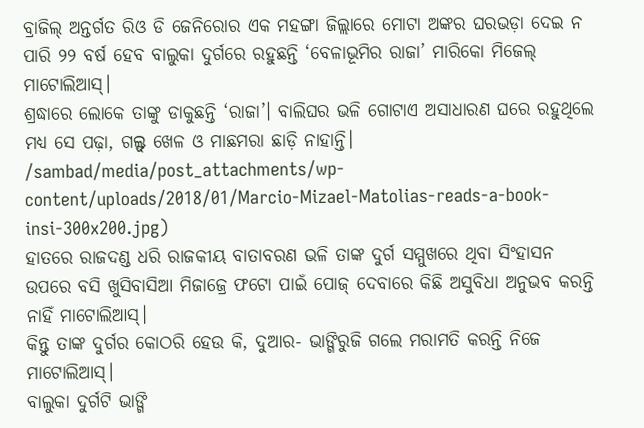ବ୍ରାଜିଲ୍ ଅନ୍ତର୍ଗତ ରିଓ ଡି ଜେନିରୋର ଏକ ମହଙ୍ଗା ଜିଲ୍ଲାରେ ମୋଟା ଅଙ୍କର ଘରଭଡ଼ା ଦେଇ ନ ପାରି ୨୨ ବର୍ଷ ହେବ ବାଲୁକା ଦୁର୍ଗରେ ରହୁଛନ୍ତି ‘ବେଳାଭୂମିର ରାଜା’ ମାରିକୋ ମିଜେଲ୍ ମାଟୋଲିଆସ୍।
ଶ୍ରଦ୍ଧାରେ ଲୋକେ ତାଙ୍କୁ ଡାକୁଛନ୍ତି ‘ରାଜା’। ବାଲିଘର ଭଳି ଗୋଟାଏ ଅସାଧାରଣ ଘରେ ରହୁଥିଲେ ମଧ୍ୟ ସେ ପଢ଼ା, ଗଲ୍ଫ୍ ଖେଳ ଓ ମାଛମରା ଛାଡ଼ି ନାହାନ୍ତି।
/sambad/media/post_attachments/wp-content/uploads/2018/01/Marcio-Mizael-Matolias-reads-a-book-insi-300x200.jpg)
ହାତରେ ରାଜଦଣ୍ଡ ଧରି ରାଜକୀୟ ବାତାବରଣ ଭଳି ତାଙ୍କ ଦୁର୍ଗ ସମ୍ମୁଖରେ ଥିବା ସିଂହାସନ ଉପରେ ବସି ଖୁସିବାସିଆ ମିଜାଜ୍ରେ ଫଟୋ ପାଇଁ ପୋଜ୍ ଦେବାରେ କିଛି ଅସୁବିଧା ଅନୁଭବ କରନ୍ତି ନାହିଁ ମାଟୋଲିଆସ୍।
କିନ୍ତୁ ତାଙ୍କ ଦୁର୍ଗର କୋଠରି ହେଉ କି, ଦୁଆର- ଭାଙ୍ଗିରୁଜି ଗଲେ ମରାମତି କରନ୍ତି ନିଜେ ମାଟୋଲିଆସ୍।
ବାଲୁକା ଦୁର୍ଗଟି ଭାଙ୍ଗି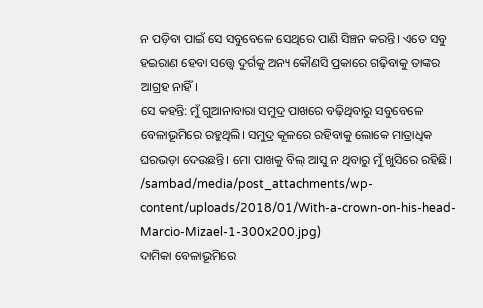ନ ପଡ଼ିବା ପାଇଁ ସେ ସବୁବେଳେ ସେଥିରେ ପାଣି ସିଞ୍ଚନ କରନ୍ତି। ଏତେ ସବୁ ହଇରାଣ ହେବା ସତ୍ତ୍ୱେ ଦୁର୍ଗକୁ ଅନ୍ୟ କୌଣସି ପ୍ରକାରେ ଗଢ଼ିବାକୁ ତାଙ୍କର ଆଗ୍ରହ ନାହିଁ।
ସେ କହନ୍ତି: ମୁଁ ଗୁଆନାବାରା ସମୁଦ୍ର ପାଖରେ ବଢ଼ିଥିବାରୁ ସବୁବେଳେ ବେଳାଭୂମିରେ ରହୁଥିଲି। ସମୁଦ୍ର କୂଳରେ ରହିବାକୁ ଲୋକେ ମାତ୍ରାଧିକ ଘରଭଡ଼ା ଦେଉଛନ୍ତି। ମୋ ପାଖକୁ ବିଲ୍ ଆସୁ ନ ଥିବାରୁ ମୁଁ ଖୁସିରେ ରହିଛି।
/sambad/media/post_attachments/wp-content/uploads/2018/01/With-a-crown-on-his-head-Marcio-Mizael-1-300x200.jpg)
ଦାମିକା ବେଳାଭୂମିରେ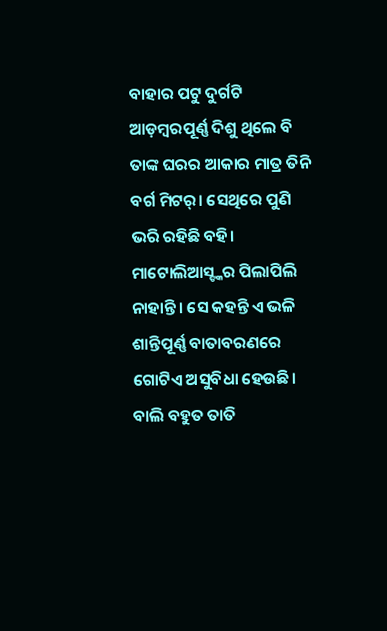ବାହାର ପଟୁ ଦୁର୍ଗଟି ଆଡ଼ମ୍ବରପୂର୍ଣ୍ଣ ଦିଶୁ ଥିଲେ ବି ତାଙ୍କ ଘରର ଆକାର ମାତ୍ର ତିନି ବର୍ଗ ମିଟର୍। ସେଥିରେ ପୁଣି ଭରି ରହିଛି ବହି।
ମାଟୋଲିଆସ୍ଙ୍କର ପିଲାପିଲି ନାହାନ୍ତି। ସେ କହନ୍ତି ଏ ଭଳି ଶାନ୍ତିପୂର୍ଣ୍ଣ ବାତାବରଣରେ ଗୋଟିଏ ଅସୁବିଧା ହେଉଛି। ବାଲି ବହୁତ ତାତି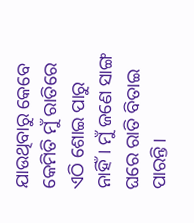ଯାଉଥିବାରୁ କେବେ କେମିତି ମୁଁ ରାତିରେ ଏଠି ଶୋଇ ପାରୁ ନାହିଁ। ମୁଁ ଜଣେ ସାଙ୍ଗ ଘରେ ରାତି ବିତାଇ ପାରନ୍ତି।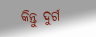କିନ୍ତୁ ଦୁର୍ଗ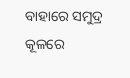ବାହାରେ ସମୁଦ୍ର କୂଳରେ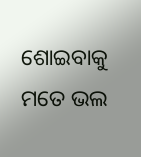ଶୋଇବାକୁ ମତେ ଭଲ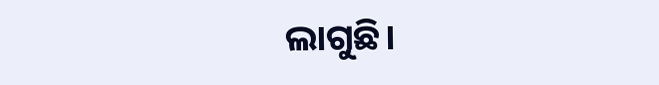ଲାଗୁଛି।